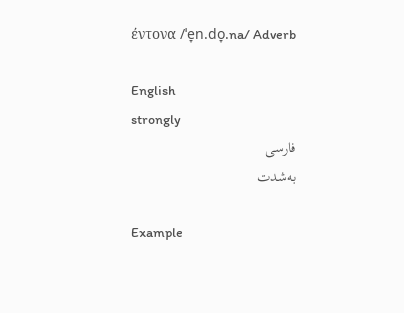έντονα /ˈe̞n.do̞.na/ Adverb

English
strongly
فارسی
به‌شدت

Example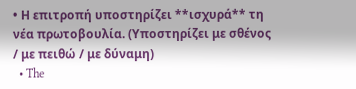• Η επιτροπή υποστηρίζει **ισχυρά** τη νέα πρωτοβουλία. (Υποστηρίζει με σθένος / με πειθώ / με δύναμη)
  • The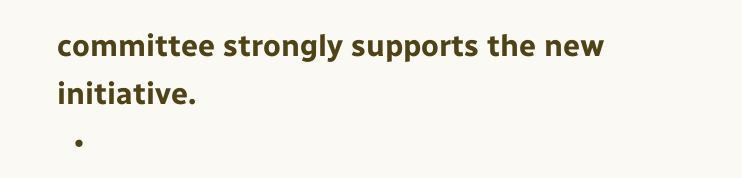committee strongly supports the new initiative.
  •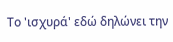Το 'ισχυρά' εδώ δηλώνει την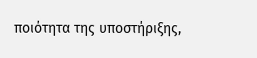ποιότητα της υποστήριξης,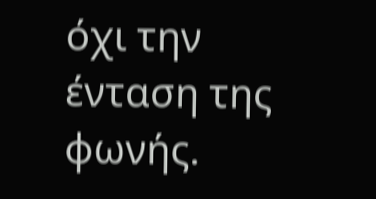όχι την ένταση της φωνής.